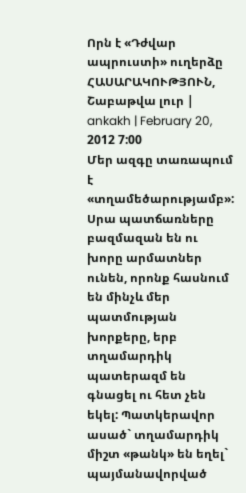Որն է «Դժվար ապրուստի» ուղերձը
ՀԱՍԱՐԱԿՈՒԹՅՈՒՆ, Շաբաթվա լուր | ankakh | February 20, 2012 7:00
Մեր ազգը տառապում է «տղամեծարությամբ»: Սրա պատճառները բազմազան են ու խորը արմատներ ունեն, որոնք հասնում են մինչև մեր պատմության խորքերը, երբ տղամարդիկ պատերազմ են գնացել ու հետ չեն եկել: Պատկերավոր ասած` տղամարդիկ միշտ «թանկ» են եղել` պայմանավորված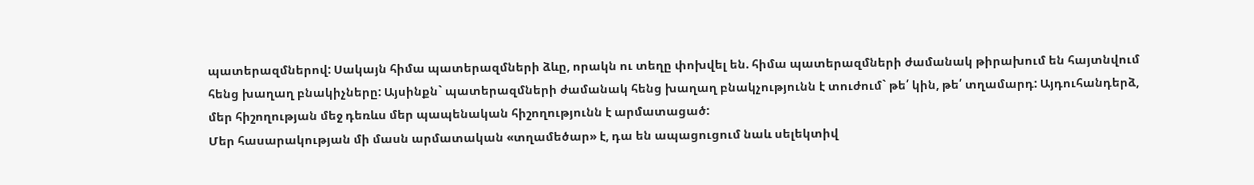պատերազմներով: Սակայն հիմա պատերազմների ձևը, որակն ու տեղը փոխվել են. հիմա պատերազմների ժամանակ թիրախում են հայտնվում հենց խաղաղ բնակիչները: Այսինքն` պատերազմների ժամանակ հենց խաղաղ բնակչությունն է տուժում` թե՛ կին, թե՛ տղամարդ: Այդուհանդերձ, մեր հիշողության մեջ դեռևս մեր պապենական հիշողությունն է արմատացած:
Մեր հասարակության մի մասն արմատական «տղամեծար» է, դա են ապացուցում նաև սելեկտիվ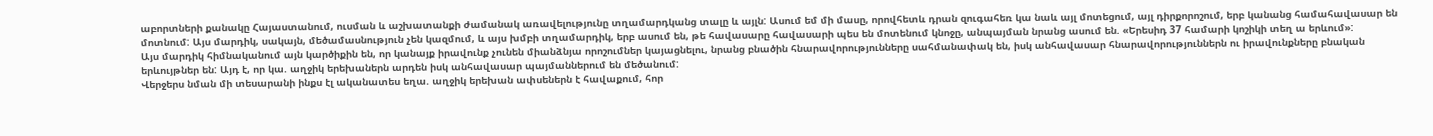աբորտների քանակը Հայաստանում, ուսման և աշխատանքի ժամանակ առավելությունը տղամարդկանց տալը և այլն: Ասում եմ մի մասը, որովհետև դրան զուգահեռ կա նաև այլ մոտեցում, այլ դիրքորոշում, երբ կանանց համահավասար են մոտնում: Այս մարդիկ, սակայն, մեծամասնություն չեն կազմում, և այս խմբի տղամարդիկ, երբ ասում են, թե հավասարը հավասարի պես են մոտենում կնոջը, անպայման նրանց ասում են. «Երեսիդ 37 համարի կոշիկի տեղ ա երևում»:
Այս մարդիկ հիմնականում այն կարծիքին են, որ կանայք իրավունք չունեն միանձնյա որոշումներ կայացնելու, նրանց բնածին հնարավորությունները սահմանափակ են, իսկ անհավասար հնարավորություններն ու իրավունքները բնական երևույթներ են: Այդ է, որ կա. աղջիկ երեխաներն արդեն իսկ անհավասար պայմաններում են մեծանում:
Վերջերս նման մի տեսարանի ինքս էլ ականատես եղա. աղջիկ երեխան ափսեներն է հավաքում, հոր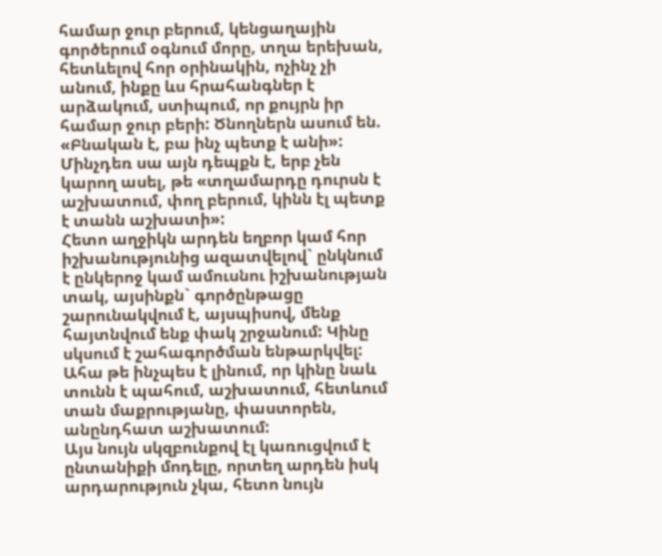համար ջուր բերում, կենցաղային գործերում օգնում մորը, տղա երեխան, հետևելով հոր օրինակին, ոչինչ չի անում, ինքը ևս հրահանգներ է արձակում, ստիպում, որ քույրն իր համար ջուր բերի: Ծնողներն ասում են. «Բնական է, բա ինչ պետք է անի»: Մինչդեռ սա այն դեպքն է, երբ չեն կարող ասել, թե «տղամարդը դուրսն է աշխատում, փող բերում, կինն էլ պետք է տանն աշխատի»:
Հետո աղջիկն արդեն եղբոր կամ հոր իշխանությունից ազատվելով` ընկնում է ընկերոջ կամ ամուսնու իշխանության տակ, այսինքն` գործընթացը շարունակվում է, այսպիսով, մենք հայտնվում ենք փակ շրջանում: Կինը սկսում է շահագործման ենթարկվել: Ահա թե ինչպես է լինում, որ կինը նաև տունն է պահում, աշխատում, հետևում տան մաքրությանը, փաստորեն, անընդհատ աշխատում:
Այս նույն սկզբունքով էլ կառուցվում է ընտանիքի մոդելը, որտեղ արդեն իսկ արդարություն չկա, հետո նույն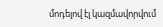մոդելով էլ կազմավորվում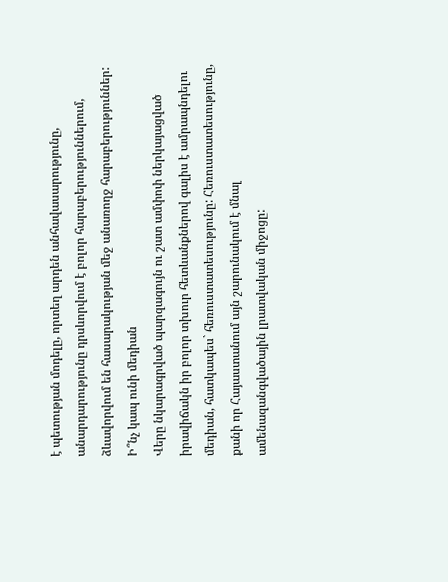է պետության մոդելը, որտեղ արդեն անհավասարությունը, անարդարությունը դրսևորվում է բոլոր հարաբերություններում, ձևավորվում են հասարակության մեջ անառողջ հարաբերություններ:
Ի՞նչ կապ ունի մեդիան
Վերը նկարագրված պարզագույն ու շատ ամփոփ ներկայացված իրավիճակն իր բոլոր տխուր հետևանքներով գալիս է ամրապնդելու մեդիան, հատկապես` հեռուստատեսությունը: Հեռուստատեսությունը, քանի որ Հայաստանում այն շարունակում է մնալ ամենազանգվածային լրատվական միջոցը: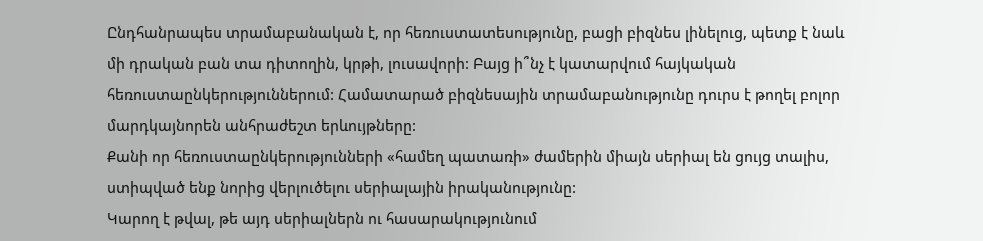Ընդհանրապես տրամաբանական է, որ հեռուստատեսությունը, բացի բիզնես լինելուց, պետք է նաև մի դրական բան տա դիտողին, կրթի, լուսավորի: Բայց ի՞նչ է կատարվում հայկական հեռուստաընկերություններում: Համատարած բիզնեսային տրամաբանությունը դուրս է թողել բոլոր մարդկայնորեն անհրաժեշտ երևույթները:
Քանի որ հեռուստաընկերությունների «համեղ պատառի» ժամերին միայն սերիալ են ցույց տալիս, ստիպված ենք նորից վերլուծելու սերիալային իրականությունը:
Կարող է թվալ, թե այդ սերիալներն ու հասարակությունում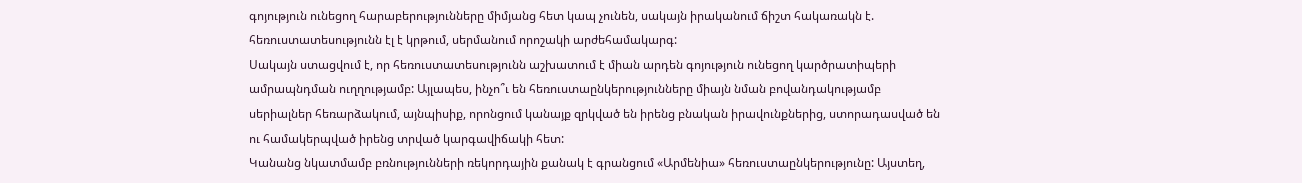գոյություն ունեցող հարաբերությունները միմյանց հետ կապ չունեն, սակայն իրականում ճիշտ հակառակն է. հեռուստատեսությունն էլ է կրթում, սերմանում որոշակի արժեհամակարգ:
Սակայն ստացվում է, որ հեռուստատեսությունն աշխատում է միան արդեն գոյություն ունեցող կարծրատիպերի ամրապնդման ուղղությամբ: Այլապես, ինչո՞ւ են հեռուստաընկերությունները միայն նման բովանդակությամբ սերիալներ հեռարձակում, այնպիսիք, որոնցում կանայք զրկված են իրենց բնական իրավունքներից, ստորադասված են ու համակերպված իրենց տրված կարգավիճակի հետ:
Կանանց նկատմամբ բռնությունների ռեկորդային քանակ է գրանցում «Արմենիա» հեռուստաընկերությունը: Այստեղ,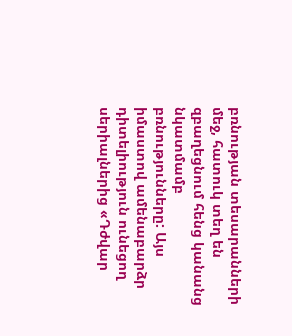բռնության տեսարանների մեջ, հատուկ տեղ են զբաղեցնում հենց կանանց նկատմամբ բռնությունները: Այս իմաստով ամենաբարձր դիտելիություն ունեցող սերիալներից «Դժվար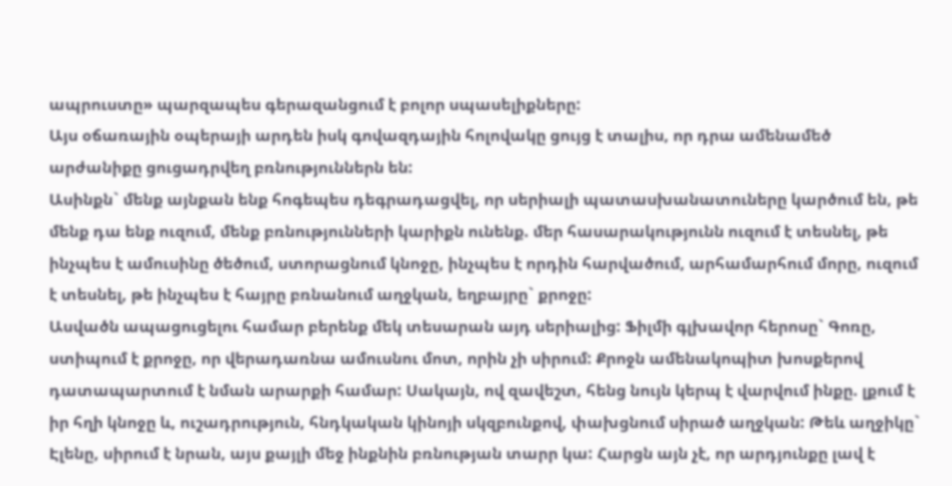ապրուստը» պարզապես գերազանցում է բոլոր սպասելիքները:
Այս օճառային օպերայի արդեն իսկ գովազդային հոլովակը ցույց է տալիս, որ դրա ամենամեծ արժանիքը ցուցադրվեղ բռնություններն են:
Ասինքն` մենք այնքան ենք հոգեպես դեգրադացվել, որ սերիալի պատասխանատուները կարծում են, թե մենք դա ենք ուզում, մենք բռնությունների կարիքն ունենք. մեր հասարակությունն ուզում է տեսնել, թե ինչպես է ամուսինը ծեծում, ստորացնում կնոջը, ինչպես է որդին հարվածում, արհամարհում մորը, ուզում է տեսնել, թե ինչպես է հայրը բռնանում աղջկան, եղբայրը` քրոջը:
Ասվածն ապացուցելու համար բերենք մեկ տեսարան այդ սերիալից: Ֆիլմի գլխավոր հերոսը` Գոռը, ստիպում է քրոջը, որ վերադառնա ամուսնու մոտ, որին չի սիրում: Քրոջն ամենակոպիտ խոսքերով դատապարտում է նման արարքի համար: Սակայն, ով զավեշտ, հենց նույն կերպ է վարվում ինքը. լքում է իր հղի կնոջը և, ուշադրություն, հնդկական կինոյի սկզբունքով, փախցնում սիրած աղջկան: Թեև աղջիկը` Էլենը, սիրում է նրան, այս քայլի մեջ ինքնին բռնության տարր կա: Հարցն այն չէ, որ արդյունքը լավ է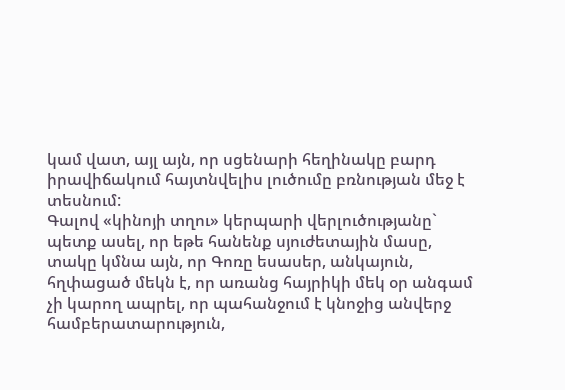կամ վատ, այլ այն, որ սցենարի հեղինակը բարդ իրավիճակում հայտնվելիս լուծումը բռնության մեջ է տեսնում:
Գալով «կինոյի տղու» կերպարի վերլուծությանը` պետք ասել, որ եթե հանենք սյուժետային մասը, տակը կմնա այն, որ Գոռը եսասեր, անկայուն, հղփացած մեկն է, որ առանց հայրիկի մեկ օր անգամ չի կարող ապրել, որ պահանջում է կնոջից անվերջ համբերատարություն,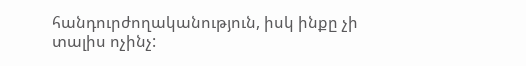հանդուրժողականություն, իսկ ինքը չի տալիս ոչինչ: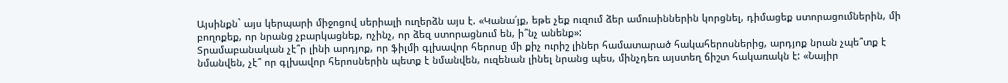Այսինքն` այս կերպարի միջոցով սերիալի ուղերձն այս է. «Կանա՛յք, եթե չեք ուզում ձեր ամուսիններին կորցնել, դիմացեք ստորացումներին, մի բողոքեք, որ նրանց չբարկացնեք, ոչինչ, որ ձեզ ստորացնում են, ի՞նչ անենք»:
Տրամաբանական չէ՞ր լինի արդյոք, որ ֆիլմի գլխավոր հերոսը մի քիչ ուրիշ լիներ համատարած հակահերոսներից, արդյոք նրան չպե՞տք է նմանվեն, չէ՞ որ գլխավոր հերոսներին պետք է նմանվեն, ուզենան լինել նրանց պես, մինչդեռ այստեղ ճիշտ հակառակն է: «Նայիր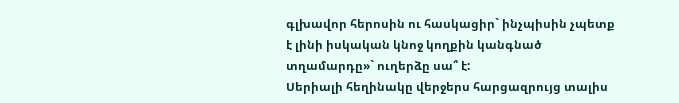գլխավոր հերոսին ու հասկացիր` ինչպիսին չպետք է լինի իսկական կնոջ կողքին կանգնած տղամարդը»` ուղերձը սա՞ է:
Սերիալի հեղինակը վերջերս հարցազրույց տալիս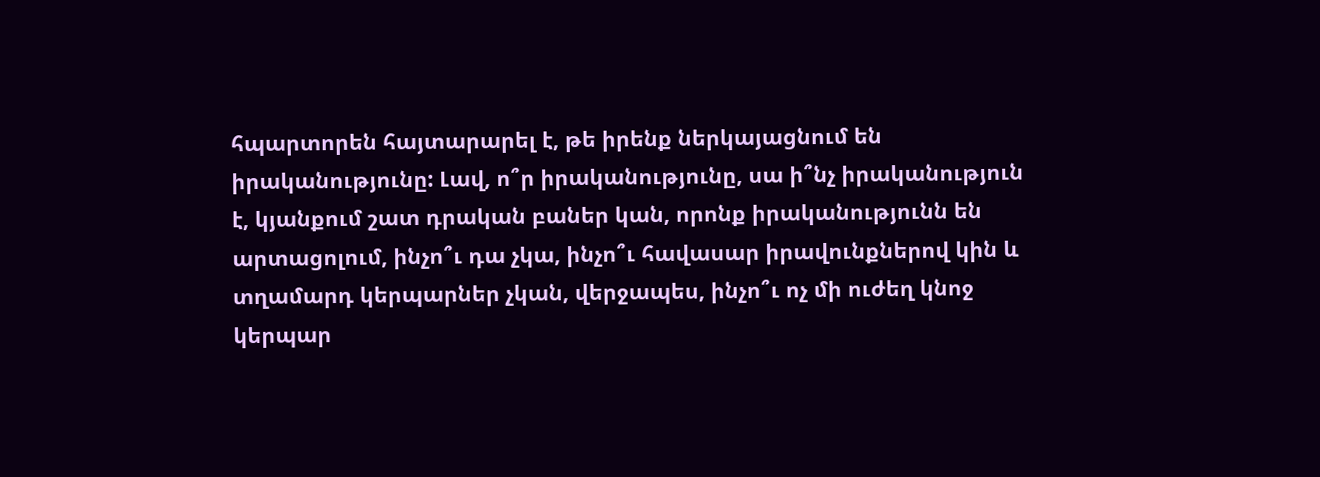հպարտորեն հայտարարել է, թե իրենք ներկայացնում են իրականությունը: Լավ, ո՞ր իրականությունը, սա ի՞նչ իրականություն է, կյանքում շատ դրական բաներ կան, որոնք իրականությունն են արտացոլում, ինչո՞ւ դա չկա, ինչո՞ւ հավասար իրավունքներով կին և տղամարդ կերպարներ չկան, վերջապես, ինչո՞ւ ոչ մի ուժեղ կնոջ կերպար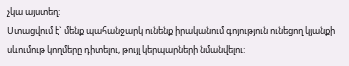չկա այստեղ:
Ստացվում է` մենք պահանջարկ ունենք իրականում գոյություն ունեցող կյանքի սևումութ կողմերը դիտելու, թույլ կերպարների նմանվելու: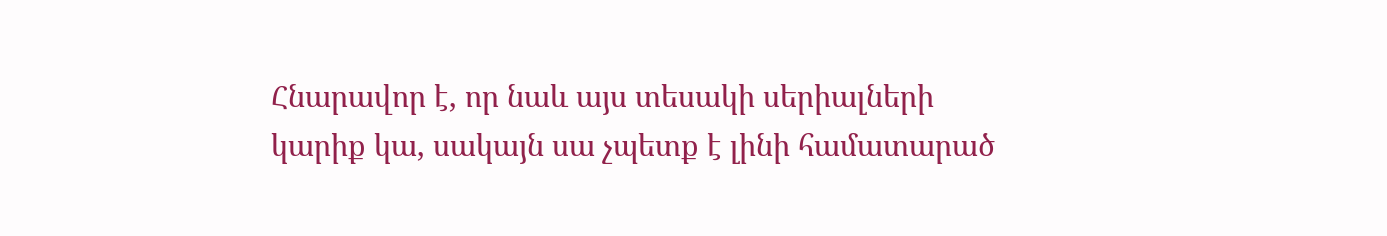Հնարավոր է, որ նաև այս տեսակի սերիալների կարիք կա, սակայն սա չպետք է լինի համատարած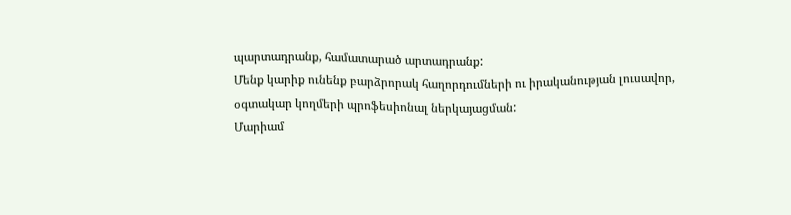պարտադրանք, համատարած արտադրանք:
Մենք կարիք ունենք բարձրորակ հաղորդումների ու իրականության լուսավոր, օգտակար կողմերի պրոֆեսիոնալ ներկայացման:
Մարիամ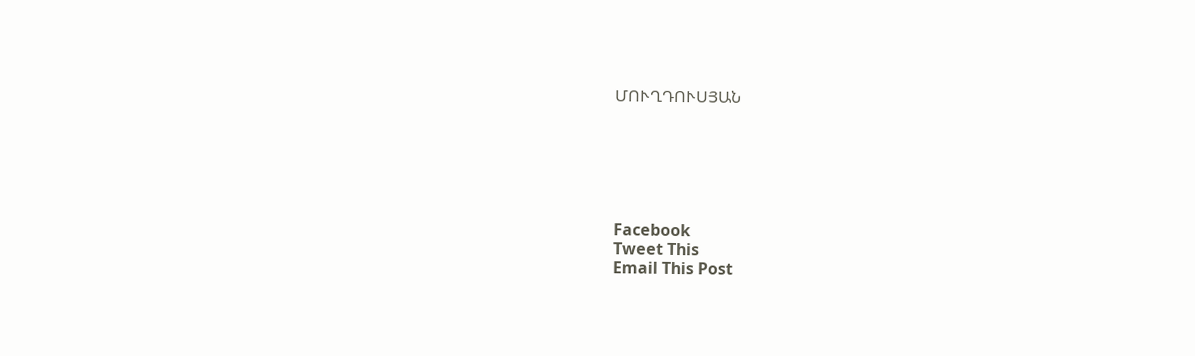ՄՈՒՂԴՈՒՍՅԱՆ






Facebook
Tweet This
Email This Post